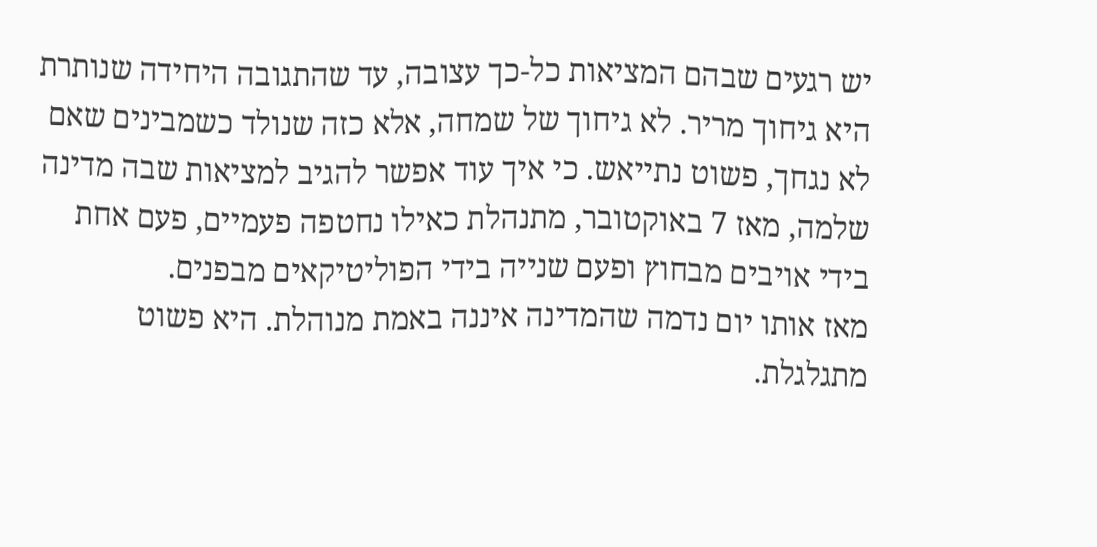יש רגעים שבהם המציאות כל-כך עצובה, עד שהתגובה היחידה שנותרת היא גיחוך מריר. לא גיחוך של שמחה, אלא כזה שנולד כשמבינים שאם לא נגחך, פשוט נתייאש. כי איך עוד אפשר להגיב למציאות שבה מדינה שלמה, מאז 7 באוקטובר, מתנהלת כאילו נחטפה פעמיים, פעם אחת בידי אויבים מבחוץ ופעם שנייה בידי הפוליטיקאים מבפנים.
מאז אותו יום נדמה שהמדינה איננה באמת מנוהלת. היא פשוט מתגלגלת.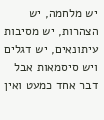יש מלחמה, יש הצהרות, יש מסיבות עיתונאים, יש דגלים ויש סיסמאות אבל דבר אחד כמעט ואין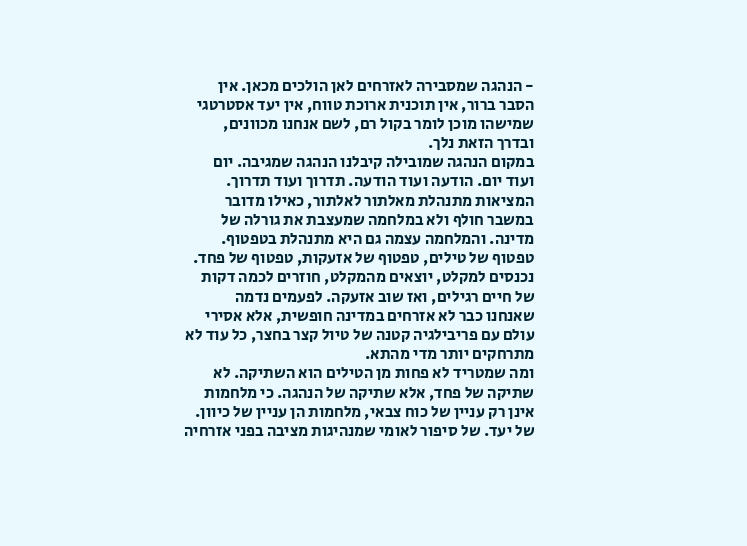- הנהגה שמסבירה לאזרחים לאן הולכים מכאן. אין הסבר ברור, אין תוכנית ארוכת טווח, אין יעד אסטרטגי שמישהו מוכן לומר בקול רם, לשם אנחנו מכוונים, ובדרך הזאת נלך.
במקום הנהגה שמובילה קיבלנו הנהגה שמגיבה. יום ועוד יום. הודעה ועוד הודעה. תדרוך ועוד תדרוך. המציאות מתנהלת מאלתור לאלתור, כאילו מדובר במשבר חולף ולא במלחמה שמעצבת את גורלה של מדינה. והמלחמה עצמה גם היא מתנהלת בטפטוף. טפטוף של טילים, טפטוף של אזעקות, טפטוף של פחד. נכנסים למקלט, יוצאים מהמקלט, חוזרים לכמה דקות של חיים רגילים, ואז שוב אזעקה. לפעמים נדמה שאנחנו כבר לא אזרחים במדינה חופשית, אלא אסירי עולם עם פריבילגיה קטנה של טיול קצר בחצר, כל עוד לא מתרחקים יותר מדי מהתא.
ומה שמטריד לא פחות מן הטילים הוא השתיקה. לא שתיקה של פחד, אלא שתיקה של הנהגה. כי מלחמות אינן רק עניין של כוח צבאי, מלחמות הן עניין של כיוון. של יעד. של סיפור לאומי שמנהיגות מציבה בפני אזרחיה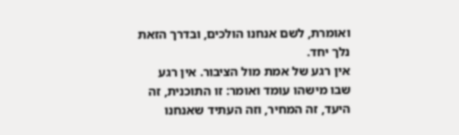ואומרת, לשם אנחנו הולכים, ובדרך הזאת נלך יחד.
אין רגע של אמת מול הציבור. אין רגע שבו מישהו עומד ואומר: זו התוכנית, זה היעד, זה המחיר, וזה העתיד שאנחנו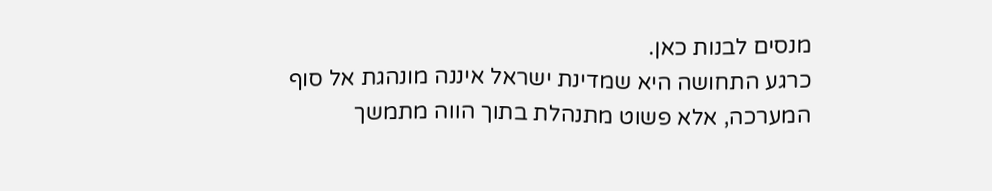מנסים לבנות כאן.
כרגע התחושה היא שמדינת ישראל איננה מונהגת אל סוף המערכה, אלא פשוט מתנהלת בתוך הווה מתמשך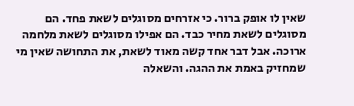שאין לו אופק ברור. כי אזרחים מסוגלים לשאת פחד. הם מסוגלים לשאת מחיר כבד. הם אפילו מסוגלים לשאת מלחמה ארוכה. אבל דבר אחד קשה מאוד לשאת, את התחושה שאין מי שמחזיק באמת את ההגה. והשאלה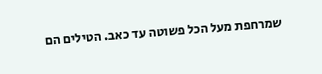שמרחפת מעל הכל פשוטה עד כאב. הטילים הם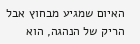האיום שמגיע מבחוץ אבל הריק של הנהגה, הוא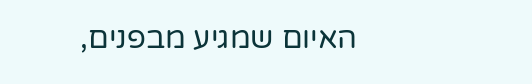האיום שמגיע מבפנים,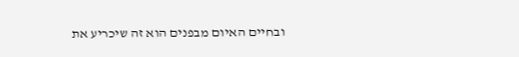ובחיים האיום מבפנים הוא זה שיכריע את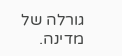גורלה של מדינה.